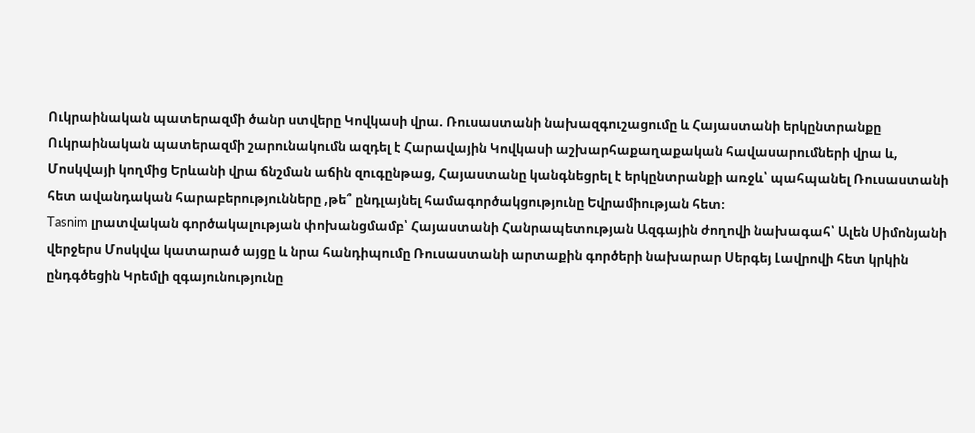Ուկրաինական պատերազմի ծանր ստվերը Կովկասի վրա. Ռուսաստանի նախազգուշացումը և Հայաստանի երկընտրանքը
Ուկրաինական պատերազմի շարունակումն ազդել է Հարավային Կովկասի աշխարհաքաղաքական հավասարումների վրա և, Մոսկվայի կողմից Երևանի վրա ճնշման աճին զուգընթաց, Հայաստանը կանգնեցրել է երկընտրանքի առջև՝ պահպանել Ռուսաստանի հետ ավանդական հարաբերությունները ,թե՞ ընդլայնել համագործակցությունը Եվրամիության հետ։
Tasnim լրատվական գործակալության փոխանցմամբ՝ Հայաստանի Հանրապետության Ազգային ժողովի նախագահ՝ Ալեն Սիմոնյանի վերջերս Մոսկվա կատարած այցը և նրա հանդիպումը Ռուսաստանի արտաքին գործերի նախարար Սերգեյ Լավրովի հետ կրկին ընդգծեցին Կրեմլի զգայունությունը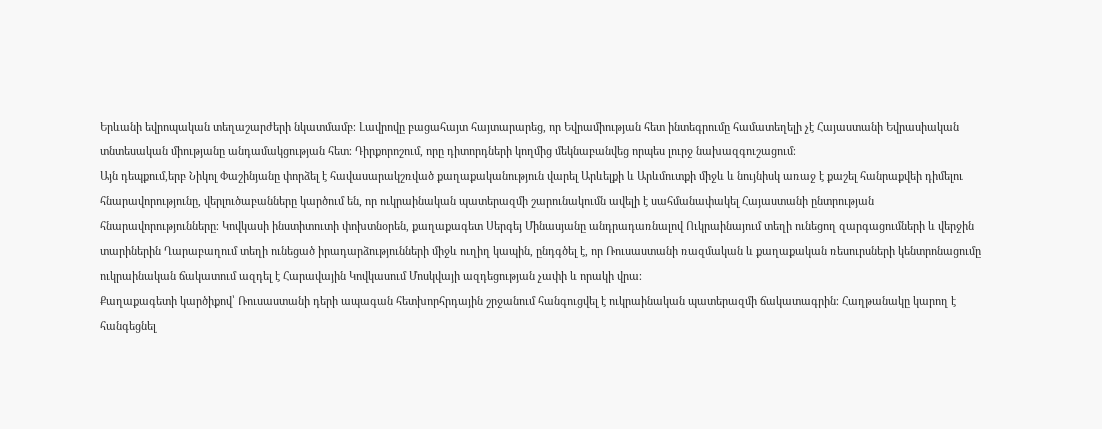Երևանի եվրոպական տեղաշարժերի նկատմամբ։ Լավրովը բացահայտ հայտարարեց, որ Եվրամիության հետ ինտեգրումը համատեղելի չէ Հայաստանի Եվրասիական տնտեսական միությանը անդամակցության հետ։ Դիրքորոշում, որը դիտորդների կողմից մեկնաբանվեց որպես լուրջ նախազգուշացում։
Այն դեպքում,երբ Նիկոլ Փաշինյանը փորձել է հավասարակշռված քաղաքականություն վարել Արևելքի և Արևմուտքի միջև և նույնիսկ առաջ է քաշել հանրաքվեի դիմելու հնարավորությունը, վերլուծաբանները կարծում են, որ ուկրաինական պատերազմի շարունակումն ավելի է սահմանափակել Հայաստանի ընտրության հնարավորությունները։ Կովկասի ինստիտուտի փոխտնօրեն, քաղաքագետ Սերգեյ Մինասյանը անդրադառնալով Ուկրաինայում տեղի ունեցող զարգացումների և վերջին տարիներին Ղարաբաղում տեղի ունեցած իրադարձությունների միջև ուղիղ կապին, ընդգծել է, որ Ռուսաստանի ռազմական և քաղաքական ռեսուրսների կենտրոնացումը ուկրաինական ճակատում ազդել է Հարավային Կովկասում Մոսկվայի ազդեցության չափի և որակի վրա։
Քաղաքագետի կարծիքով՝ Ռուսաստանի դերի ապագան հետխորհրդային շրջանում հանգուցվել է ուկրաինական պատերազմի ճակատագրին։ Հաղթանակը կարող է հանգեցնել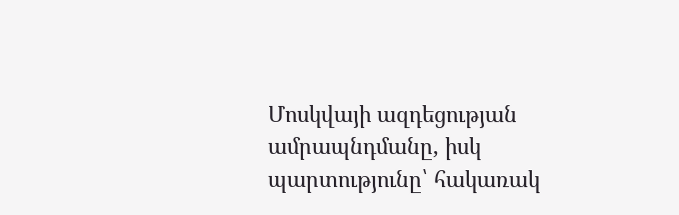Մոսկվայի ազդեցության ամրապնդմանը, իսկ պարտությունը՝ հակառակ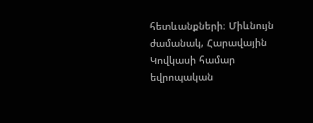հետևանքների։ Միևնույն ժամանակ, Հարավային Կովկասի համար եվրոպական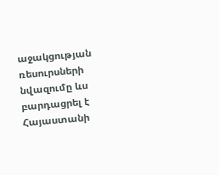աջակցության ռեսուրսների նվազումը ևս բարդացրել է Հայաստանի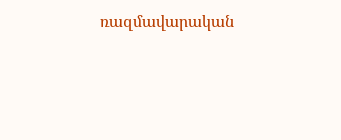ռազմավարական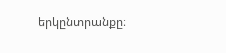երկընտրանքը։